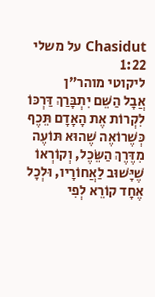Chasidut על משלי 1:22
ליקוטי מוהר"ן
אֲבָל הַשֵּׁם יִתְבָּרַךְ דַּרְכּוֹ לִקְרוֹת אֶת הָאָדָם תֵּכֶף כְּשֶׁרוֹאֶה שֶׁהוּא תּוֹעֶה מִדֶּרֶךְ הַשֵּׂכֶל, וְקוֹרְאוֹ שֶׁיָּשׁוּב לַאֲחוֹרָיו, וּלְכָל אֶחָד קוֹרֵא לְפִי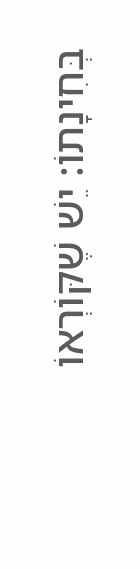בְּחִינָתוֹ: יֵשׁ שֶׁקּוֹרְאוֹ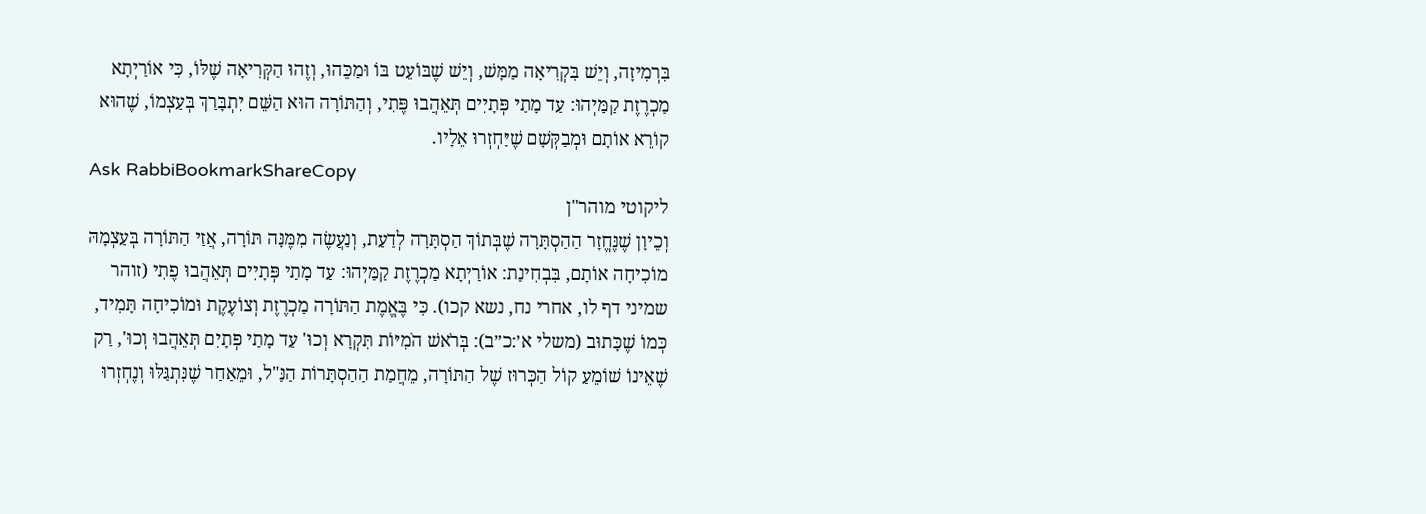בִּרְמִיזָה, וְיֵשׁ בִּקְרִיאָה מַמָּשׁ, וְיֵשׁ שֶׁבּוֹעֵט בּוֹ וּמַכֵּהוּ, וְזֶהוּ הַקְּרִיאָה שֶׁלּוֹ, כִּי אוֹרַיְתָא מַכְרֶזֶת קַמַּיְהוּ: עַד מָתַי פְּתָיִים תְּאֵהֲבוּ פֶּתִי, וְהַתּוֹרָה הוּא הַשֵּׁם יִתְבָּרַךְ בְּעַצְמוֹ, שֶׁהוּא קוֹרֵא אוֹתָם וּמְבַקְּשָׁם שֶׁיַּחְזְרוּ אֵלָיו.
Ask RabbiBookmarkShareCopy
ליקוטי מוהר"ן
וְכֵיוָן שֶׁנֶּחֱזָר הַהַסְתָּרָה שֶׁבְּתוֹךְ הַסְתָּרָה לְדַעַת, וְנַעֲשֶׂה מִמֶּנָּה תּוֹרָה, אֲזַי הַתּוֹרָה בְּעַצְמָהּ מוֹכִיחָה אוֹתָם, בִּבְחִינַת: אוֹרַיְתָא מַכְרֶזֶת קַמַּיְהוּ: עַד מָתַי פְּתָיִים תְּאֵהֲבוּ פֶתִי (זוהר שמיני דף לו, אחרי נח, נשא קכו). כִּי בֶּאֱמֶת הַתּוֹרָה מַכְרֶזֶת וְצוֹעֶקֶת וּמוֹכִיחָה תָּמִיד, כְּמוֹ שֶׁכָּתוּב (משלי א׳:כ״ב): בְּרֹאשׁ הֹמִיּוֹת תִּקְרָא וְכוּ' עַד מָתַי פְּתָיִם תְּאֵהֲבוּ וְכוּ', רַק שֶׁאֵינוֹ שׁוֹמֵעַ קוֹל הַכְּרוּז שֶׁל הַתּוֹרָה, מֵחֲמַת הַהַסְתָּרוֹת הַנַּ"ל, וּמֵאַחַר שֶׁנִּתְגַּלּוּ וְנֶחְזְרוּ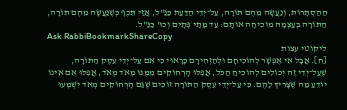הַהַסְתָּרוֹת, וְנַעֲשָׂה מֵהֶם תּוֹרָה, עַל־יְדֵי הַדַּעַת כַּנַּ"ל, אֲזַי תֵּכֶף כְּשֶׁנַּעֲשָׂה מֵהֶם תּוֹרָה, הַתּוֹרָה בְּעַצְמָהּ מוֹכִיחָה אוֹתָם: עַד מָתַי פְּתָיִם וְכוּ' כַּנַּ"ל.
Ask RabbiBookmarkShareCopy
ליקוטי עצות
[ח]. אֲבָל אִי אֶפְשָׁר לְהוֹכִיחָם וּלְהַזְהִירָם כָּרָאוּי כִּי אִם עַל־יְדֵי עֵסֶק הַתּוֹרָה, שֶׁעַל־יְדֵי זֶה יְכוֹלִים לְהוֹכִיחַ הַכֹּל, אֲפִלּוּ הָרְחוֹקִים מִמֶּנּוּ מְאֹד מְאֹד, אֲפִלּוּ אִם אֵינוֹ יוֹדֵעַ מַה שֶּׁצָּרִיךְ לָהֶם. כִּי עַל־יְדֵי עֵסֶק הַתּוֹרָה זוֹכִים שֶׁגַּם הָרְחוֹקִים מְאֹד יִשְׁמְעוּ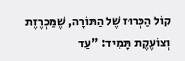קוֹל הַכְּרוּז שֶׁל הַתּוֹרָה, שֶׁמַּכְרֶזֶת וְצוֹעֶקֶת תָּמִיד: "עַד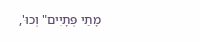מָתַי פְּתָיִים" וְכוּ',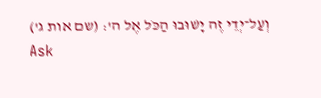וְעַל־יְדֵי זֶה יָשׁוּבוּ הַכֹּל אֶל ה': (שם אות ג')
Ask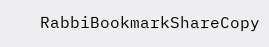RabbiBookmarkShareCopy